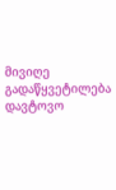მივიღე გადაწყვეტილება დავტოვო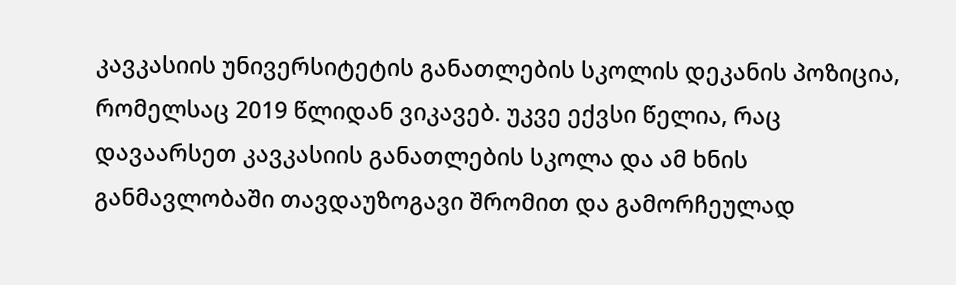კავკასიის უნივერსიტეტის განათლების სკოლის დეკანის პოზიცია, რომელსაც 2019 წლიდან ვიკავებ. უკვე ექვსი წელია, რაც დავაარსეთ კავკასიის განათლების სკოლა და ამ ხნის განმავლობაში თავდაუზოგავი შრომით და გამორჩეულად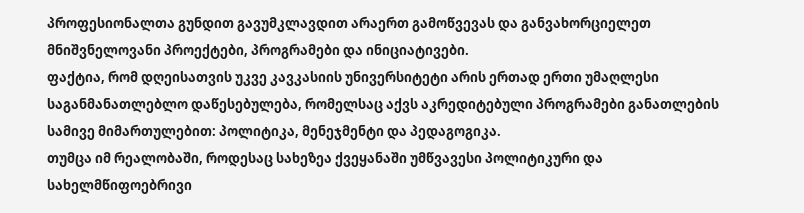პროფესიონალთა გუნდით გავუმკლავდით არაერთ გამოწვევას და განვახორციელეთ მნიშვნელოვანი პროექტები, პროგრამები და ინიციატივები.
ფაქტია, რომ დღეისათვის უკვე კავკასიის უნივერსიტეტი არის ერთად ერთი უმაღლესი საგანმანათლებლო დაწესებულება, რომელსაც აქვს აკრედიტებული პროგრამები განათლების სამივე მიმართულებით: პოლიტიკა, მენეჯმენტი და პედაგოგიკა.
თუმცა იმ რეალობაში, როდესაც სახეზეა ქვეყანაში უმწვავესი პოლიტიკური და სახელმწიფოებრივი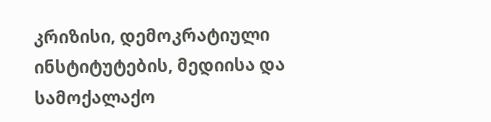კრიზისი, დემოკრატიული ინსტიტუტების, მედიისა და სამოქალაქო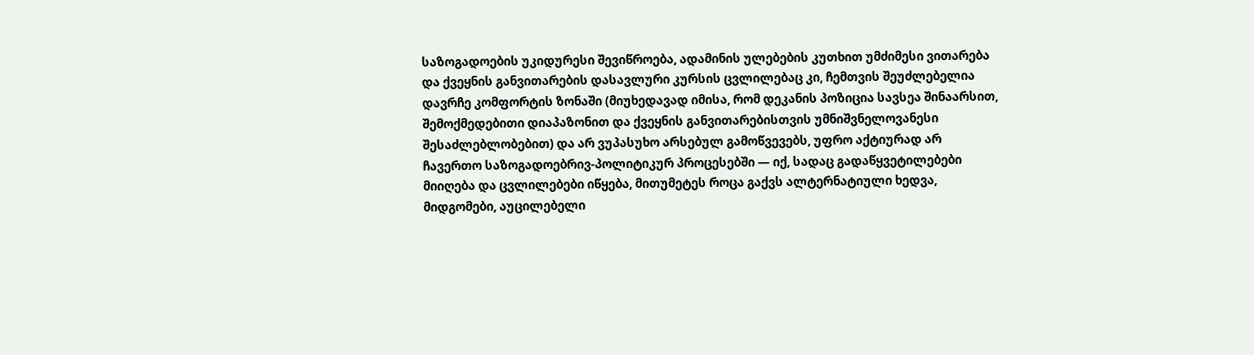საზოგადოების უკიდურესი შევიწროება, ადამინის ულებების კუთხით უმძიმესი ვითარება და ქვეყნის განვითარების დასავლური კურსის ცვლილებაც კი, ჩემთვის შეუძლებელია დავრჩე კომფორტის ზონაში (მიუხედავად იმისა, რომ დეკანის პოზიცია სავსეა შინაარსით, შემოქმედებითი დიაპაზონით და ქვეყნის განვითარებისთვის უმნიშვნელოვანესი შესაძლებლობებით) და არ ვუპასუხო არსებულ გამოწვევებს, უფრო აქტიურად არ ჩავერთო საზოგადოებრივ-პოლიტიკურ პროცესებში — იქ, სადაც გადაწყვეტილებები მიიღება და ცვლილებები იწყება, მითუმეტეს როცა გაქვს ალტერნატიული ხედვა, მიდგომები, აუცილებელი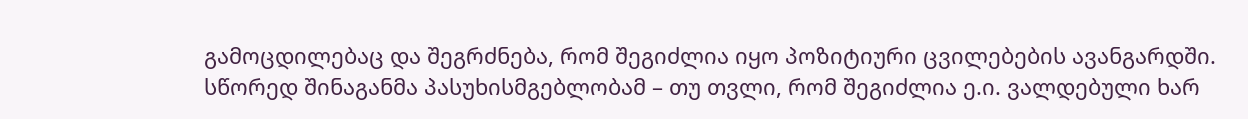გამოცდილებაც და შეგრძნება, რომ შეგიძლია იყო პოზიტიური ცვილებების ავანგარდში.
სწორედ შინაგანმა პასუხისმგებლობამ – თუ თვლი, რომ შეგიძლია ე.ი. ვალდებული ხარ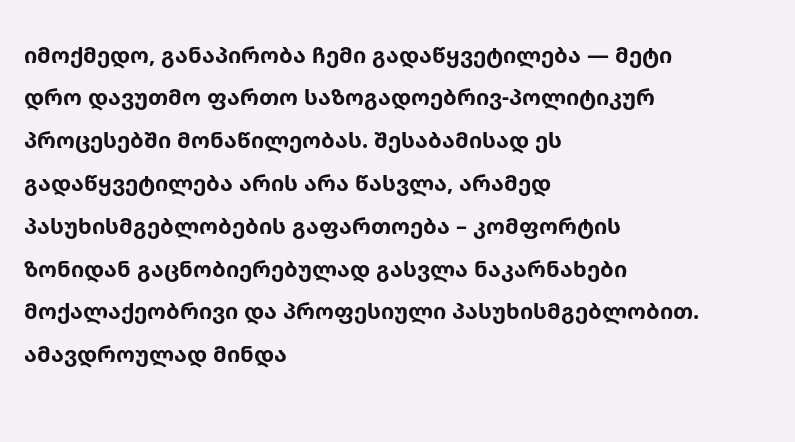იმოქმედო, განაპირობა ჩემი გადაწყვეტილება — მეტი დრო დავუთმო ფართო საზოგადოებრივ-პოლიტიკურ პროცესებში მონაწილეობას. შესაბამისად ეს გადაწყვეტილება არის არა წასვლა, არამედ პასუხისმგებლობების გაფართოება – კომფორტის ზონიდან გაცნობიერებულად გასვლა ნაკარნახები მოქალაქეობრივი და პროფესიული პასუხისმგებლობით.
ამავდროულად მინდა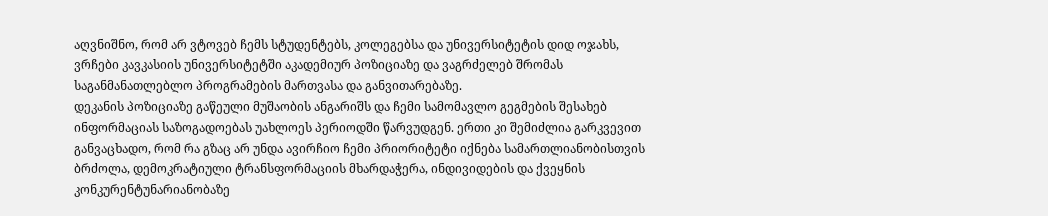აღვნიშნო, რომ არ ვტოვებ ჩემს სტუდენტებს, კოლეგებსა და უნივერსიტეტის დიდ ოჯახს, ვრჩები კავკასიის უნივერსიტეტში აკადემიურ პოზიციაზე და ვაგრძელებ შრომას საგანმანათლებლო პროგრამების მართვასა და განვითარებაზე.
დეკანის პოზიციაზე გაწეული მუშაობის ანგარიშს და ჩემი სამომავლო გეგმების შესახებ ინფორმაციას საზოგადოებას უახლოეს პერიოდში წარვუდგენ. ერთი კი შემიძლია გარკვევით განვაცხადო, რომ რა გზაც არ უნდა ავირჩიო ჩემი პრიორიტეტი იქნება სამართლიანობისთვის ბრძოლა, დემოკრატიული ტრანსფორმაციის მხარდაჭერა, ინდივიდების და ქვეყნის კონკურენტუნარიანობაზე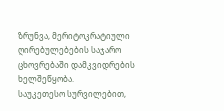ზრუნვა, მერიტოკრატიული ღირებულებების საჯარო ცხოვრებაში დამკვიდრების ხელშეწყობა.
საუკეთესო სურვილებით,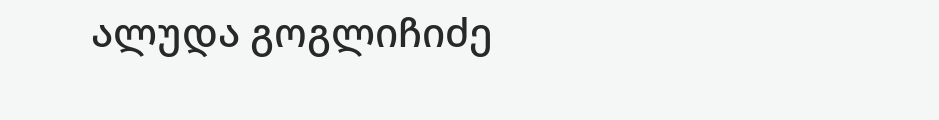ალუდა გოგლიჩიძე